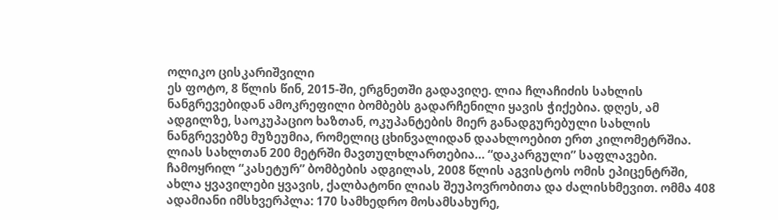ოლიკო ცისკარიშვილი
ეს ფოტო, 8 წლის წინ, 2015-ში, ერგნეთში გადავიღე. ლია ჩლაჩიძის სახლის ნანგრევებიდან ამოკრეფილი ბომბებს გადარჩენილი ყავის ჭიქებია. დღეს, ამ ადგილზე, საოკუპაციო ხაზთან, ოკუპანტების მიერ განადგურებული სახლის ნანგრევებზე მუზეუმია, რომელიც ცხინვალიდან დაახლოებით ერთ კილომეტრშია. ლიას სახლთან 200 მეტრში მავთულხლართებია… “დაკარგული” საფლავები. ჩამოყრილ “კასეტურ” ბომბების ადგილას, 2008 წლის აგვისტოს ომის ეპიცენტრში, ახლა ყვავილები ყვავის, ქალბატონი ლიას შეუპოვრობითა და ძალისხმევით. ომმა 408 ადამიანი იმსხვერპლა: 170 სამხედრო მოსამსახურე,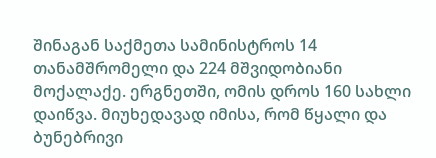შინაგან საქმეთა სამინისტროს 14 თანამშრომელი და 224 მშვიდობიანი მოქალაქე. ერგნეთში, ომის დროს 160 სახლი დაიწვა. მიუხედავად იმისა, რომ წყალი და ბუნებრივი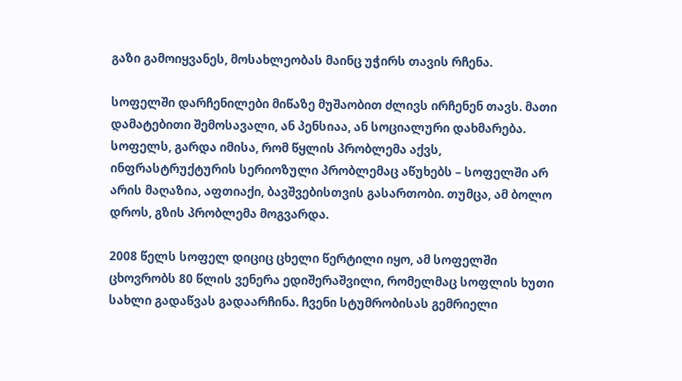გაზი გამოიყვანეს, მოსახლეობას მაინც უჭირს თავის რჩენა.

სოფელში დარჩენილები მიწაზე მუშაობით ძლივს ირჩენენ თავს. მათი დამატებითი შემოსავალი, ან პენსიაა, ან სოციალური დახმარება. სოფელს, გარდა იმისა, რომ წყლის პრობლემა აქვს, ინფრასტრუქტურის სერიოზული პრობლემაც აწუხებს – სოფელში არ არის მაღაზია, აფთიაქი, ბავშვებისთვის გასართობი. თუმცა, ამ ბოლო დროს, გზის პრობლემა მოგვარდა.

2008 წელს სოფელ დიციც ცხელი წერტილი იყო, ამ სოფელში ცხოვრობს 80 წლის ვენერა ედიშერაშვილი, რომელმაც სოფლის ხუთი სახლი გადაწვას გადაარჩინა. ჩვენი სტუმრობისას გემრიელი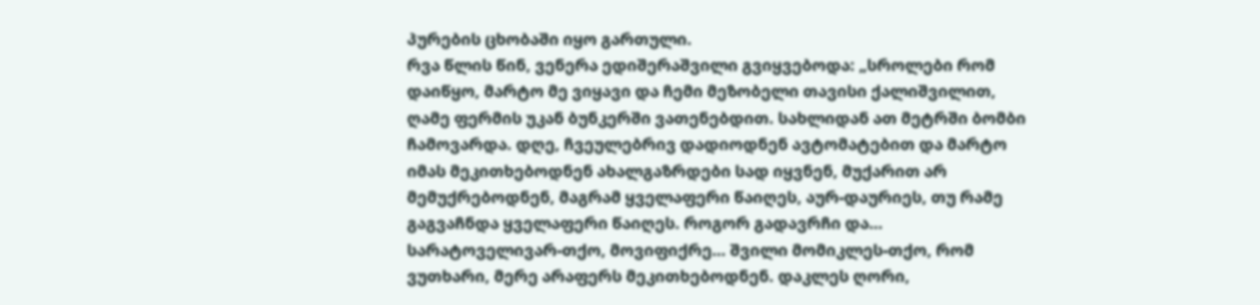პურების ცხობაში იყო გართული.
რვა წლის წინ, ვენერა ედიშერაშვილი გვიყვებოდა: „სროლები რომ დაიწყო, მარტო მე ვიყავი და ჩემი მეზობელი თავისი ქალიშვილით, ღამე ფერმის უკან ბუნკერში ვათენებდით. სახლიდან ათ მეტრში ბომბი ჩამოვარდა. დღე, ჩვეულებრივ დადიოდნენ ავტომატებით და მარტო იმას მეკითხებოდნენ ახალგაზრდები სად იყვნენ, მუქარით არ მემუქრებოდნენ, მაგრამ ყველაფერი წაიღეს, აურ-დაურიეს, თუ რამე გაგვაჩნდა ყველაფერი წაიღეს. როგორ გადავრჩი და… სარატოველივარ-თქო, მოვიფიქრე… შვილი მომიკლეს-თქო, რომ ვუთხარი, მერე არაფერს მეკითხებოდნენ. დაკლეს ღორი,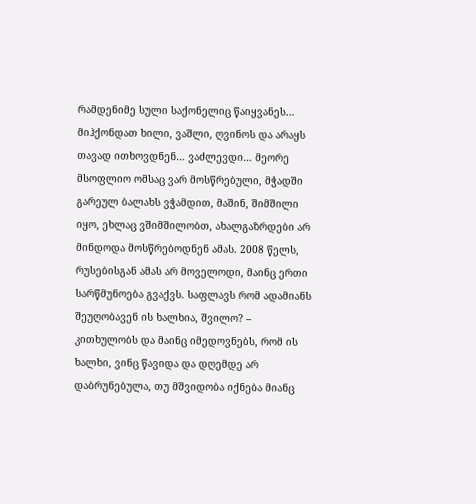რამდენიმე სული საქონელიც წაიყვანეს… მიჰქონდათ ხილი, ვაშლი, ღვინოს და არაყს თავად ითხოვდნენ… ვაძლევდი… მეორე მსოფლიო ომსაც ვარ მოსწრებული, მჭადში გარეულ ბალახს ვჭამდით, მაშინ, შიმშილი იყო, ეხლაც ვშიმშილობთ, ახალგაზრდები არ მინდოდა მოსწრებოდნენ ამას. 2008 წელს, რუსებისგან ამას არ მოველოდი, მაინც ერთი სარწმუნოება გვაქვს. საფლავს რომ ადამიანს შეუღობავენ ის ხალხია, შვილო? – კითხულობს და მაინც იმედოვნებს, რომ ის ხალხი, ვინც წავიდა და დღემდე არ დაბრუნებულა, თუ მშვიდობა იქნება მიანც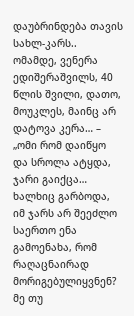დაუბრინდება თავის სახლ-კარს.. ომამდე, ვენერა ედიშერაშვილს, 40 წლის შვილი, დათო, მოუკლეს, მაინც არ დატოვა კერა… – „ომი რომ დაიწყო და სროლა ატყდა, ჯარი გაიქცა… ხალხიც გარბოდა, იმ ჯარს არ შეეძლო საერთო ენა გამოენახა, რომ რაღაცნაირად მორიგებულიყვნენ? მე თუ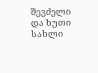შევძელი და ხუთი სახლი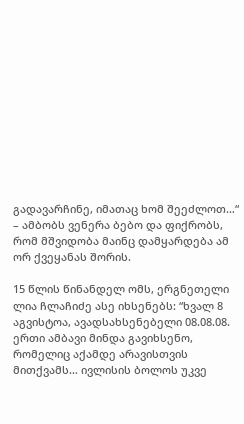გადავარჩინე, იმათაც ხომ შეეძლოთ…“ – ამბობს ვენერა ბებო და ფიქრობს, რომ მშვიდობა მაინც დამყარდება ამ ორ ქვეყანას შორის.

15 წლის წინანდელ ომს, ერგნეთელი ლია ჩლაჩიძე ასე იხსენებს: “ხვალ 8 აგვისტოა, ავადსახსენებელი 08.08.08. ერთი ამბავი მინდა გავიხსენო, რომელიც აქამდე არავისთვის მითქვამს… ივლისის ბოლოს უკვე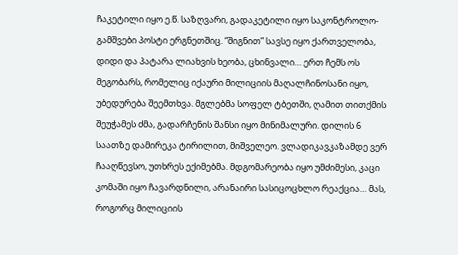ჩაკეტილი იყო ე.წ. საზღვარი, გადაკეტილი იყო საკონტროლო-გამშვები პოსტი ერგნეთშიც. “შიგნით” სავსე იყო ქართველობა, დიდი და პატარა ლიახვის ხეობა, ცხინვალი… ერთ ჩემს ოს მეგობარს, რომელიც იქაური მილიციის მაღალჩინოსანი იყო, უბედურება შეემთხვა. მგლებმა სოფელ ტბეთში, ღამით თითქმის შეუჭამეს ძმა, გადარჩენის შანსი იყო მინიმალური. დილის 6 საათზე დამირეკა ტირილით, მიშველეო. ვლადიკავკაზამდე ვერ ჩააღწევსო, უთხრეს ექიმებმა. მდგომარეობა იყო უმძიმესი, კაცი კომაში იყო ჩავარდნილი, არანაირი სასიცოცხლო რეაქცია… მას, როგორც მილიციის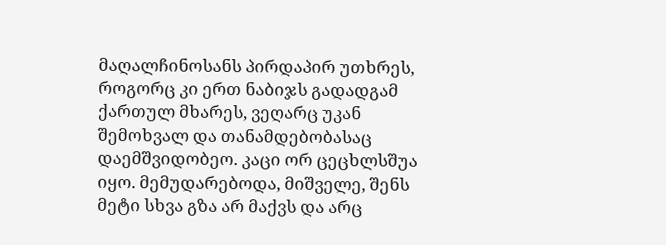მაღალჩინოსანს პირდაპირ უთხრეს, როგორც კი ერთ ნაბიჯს გადადგამ ქართულ მხარეს, ვეღარც უკან შემოხვალ და თანამდებობასაც დაემშვიდობეო. კაცი ორ ცეცხლსშუა იყო. მემუდარებოდა, მიშველე, შენს მეტი სხვა გზა არ მაქვს და არც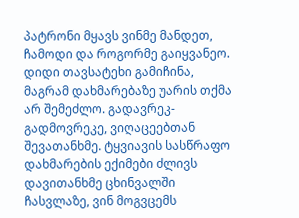პატრონი მყავს ვინმე მანდეთ, ჩამოდი და როგორმე გაიყვანეო. დიდი თავსატეხი გამიჩინა, მაგრამ დახმარებაზე უარის თქმა არ შემეძლო. გადავრეკ-გადმოვრეკე, ვიღაცეებთან შევათანხმე. ტყვიავის სასწრაფო დახმარების ექიმები ძლივს დავითანხმე ცხინვალში ჩასვლაზე, ვინ მოგვცემს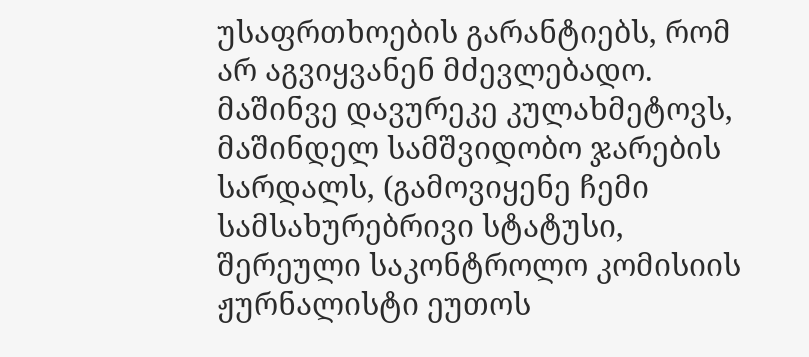უსაფრთხოების გარანტიებს, რომ არ აგვიყვანენ მძევლებადო. მაშინვე დავურეკე კულახმეტოვს, მაშინდელ სამშვიდობო ჯარების სარდალს, (გამოვიყენე ჩემი სამსახურებრივი სტატუსი, შერეული საკონტროლო კომისიის ჟურნალისტი ეუთოს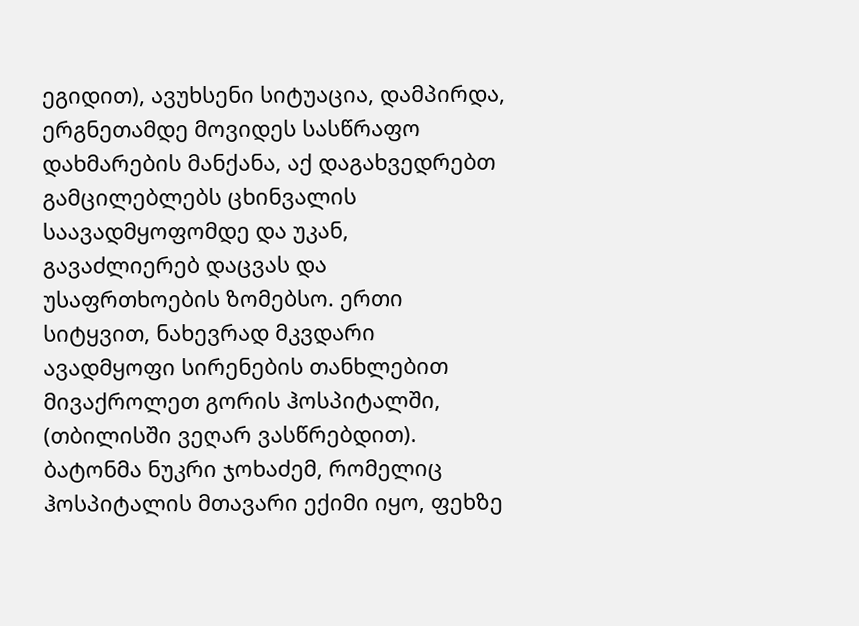ეგიდით), ავუხსენი სიტუაცია, დამპირდა, ერგნეთამდე მოვიდეს სასწრაფო დახმარების მანქანა, აქ დაგახვედრებთ გამცილებლებს ცხინვალის საავადმყოფომდე და უკან, გავაძლიერებ დაცვას და უსაფრთხოების ზომებსო. ერთი სიტყვით, ნახევრად მკვდარი ავადმყოფი სირენების თანხლებით მივაქროლეთ გორის ჰოსპიტალში, (თბილისში ვეღარ ვასწრებდით). ბატონმა ნუკრი ჯოხაძემ, რომელიც ჰოსპიტალის მთავარი ექიმი იყო, ფეხზე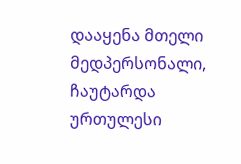დააყენა მთელი მედპერსონალი, ჩაუტარდა ურთულესი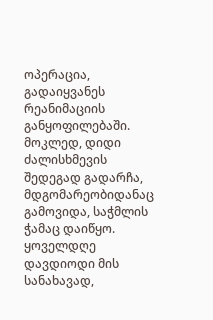ოპერაცია, გადაიყვანეს რეანიმაციის განყოფილებაში. მოკლედ, დიდი ძალისხმევის შედეგად გადარჩა, მდგომარეობიდანაც გამოვიდა, საჭმლის ჭამაც დაიწყო. ყოველდღე დავდიოდი მის სანახავად,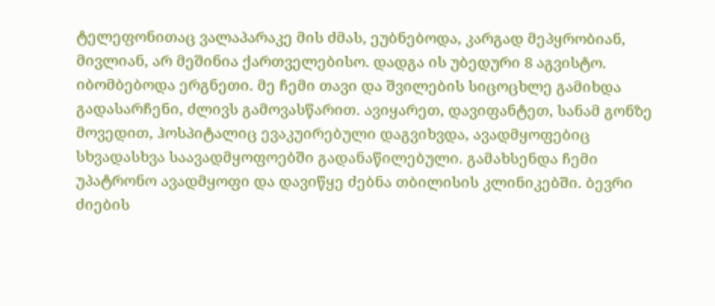ტელეფონითაც ვალაპარაკე მის ძმას, ეუბნებოდა, კარგად მეპყრობიან, მივლიან, არ მეშინია ქართველებისო. დადგა ის უბედური 8 აგვისტო. იბომბებოდა ერგნეთი. მე ჩემი თავი და შვილების სიცოცხლე გამიხდა გადასარჩენი, ძლივს გამოვასწარით. ავიყარეთ, დავიფანტეთ, სანამ გონზე მოვედით, ჰოსპიტალიც ევაკუირებული დაგვიხვდა, ავადმყოფებიც სხვადასხვა საავადმყოფოებში გადანაწილებული. გამახსენდა ჩემი უპატრონო ავადმყოფი და დავიწყე ძებნა თბილისის კლინიკებში. ბევრი ძიების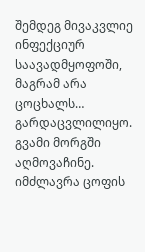შემდეგ მივაკვლიე ინფექციურ საავადმყოფოში, მაგრამ არა ცოცხალს… გარდაცვლილიყო. გვამი მორგში აღმოვაჩინე. იმძლავრა ცოფის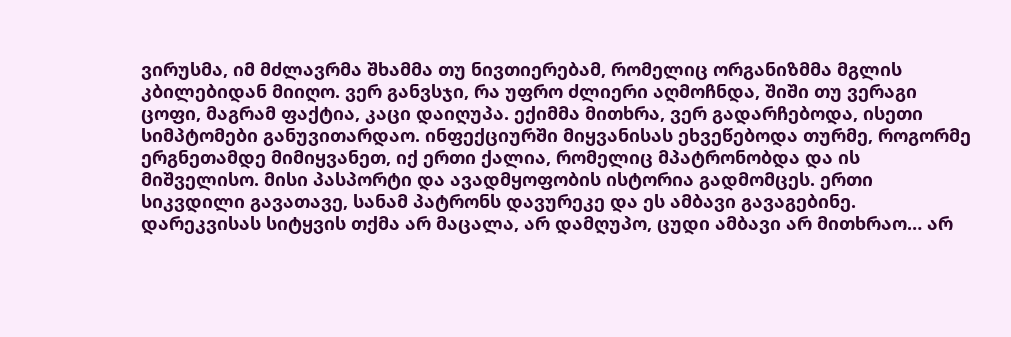ვირუსმა, იმ მძლავრმა შხამმა თუ ნივთიერებამ, რომელიც ორგანიზმმა მგლის კბილებიდან მიიღო. ვერ განვსჯი, რა უფრო ძლიერი აღმოჩნდა, შიში თუ ვერაგი ცოფი, მაგრამ ფაქტია, კაცი დაიღუპა. ექიმმა მითხრა, ვერ გადარჩებოდა, ისეთი სიმპტომები განუვითარდაო. ინფექციურში მიყვანისას ეხვეწებოდა თურმე, როგორმე ერგნეთამდე მიმიყვანეთ, იქ ერთი ქალია, რომელიც მპატრონობდა და ის მიშველისო. მისი პასპორტი და ავადმყოფობის ისტორია გადმომცეს. ერთი სიკვდილი გავათავე, სანამ პატრონს დავურეკე და ეს ამბავი გავაგებინე. დარეკვისას სიტყვის თქმა არ მაცალა, არ დამღუპო, ცუდი ამბავი არ მითხრაო… არ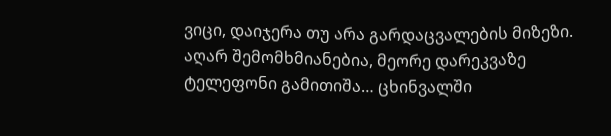ვიცი, დაიჯერა თუ არა გარდაცვალების მიზეზი. აღარ შემომხმიანებია, მეორე დარეკვაზე ტელეფონი გამითიშა… ცხინვალში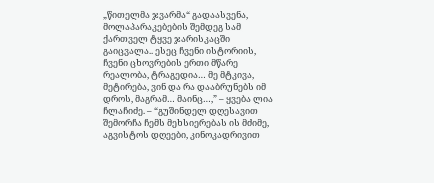„წითელმა ჯვარმა“ გადაასვენა, მოლაპარაკებების შემდეგ სამ ქართველ ტყვე ჯარისკაცში გაიცვალა.. ესეც ჩვენი ისტორიის, ჩვენი ცხოვრების ერთი მწარე რეალობა, ტრაგედია… მე მტკივა, მეტირება, ვინ და რა დააბრუნებს იმ დროს, მაგრამ… მაინც…,” – ყვება ლია ჩლაჩიძე. – “გუშინდელ დღესავით შემორჩა ჩემს მეხსიერებას ის მძიმე, აგვისტოს დღეები, კინოკადრივით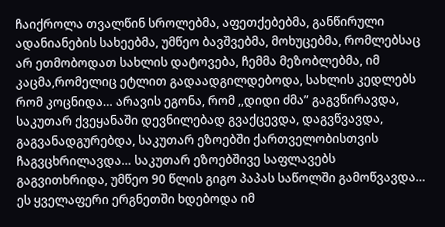ჩაიქროლა თვალწინ სროლებმა, აფეთქებებმა, განწირული ადანიანების სახეებმა, უმწეო ბავშვებმა, მოხუცებმა, რომლებსაც არ ეთმობოდათ სახლის დატოვება, ჩემმა მეზობლებმა, იმ კაცმა,რომელიც ეტლით გადაადგილდებოდა, სახლის კედლებს რომ კოცნიდა… არავის ეგონა, რომ ,,დიდი ძმა” გაგვწირავდა, საკუთარ ქვეყანაში დევნილებად გვაქცევდა, დაგვწვავდა, გაგვანადგურებდა, საკუთარ ეზოებში ქართველობისთვის ჩაგვცხრილავდა… საკუთარ ეზოებშივე საფლავებს გაგვითხრიდა, უმწეო 90 წლის გიგო პაპას საწოლში გამოწვავდა… ეს ყველაფერი ერგნეთში ხდებოდა იმ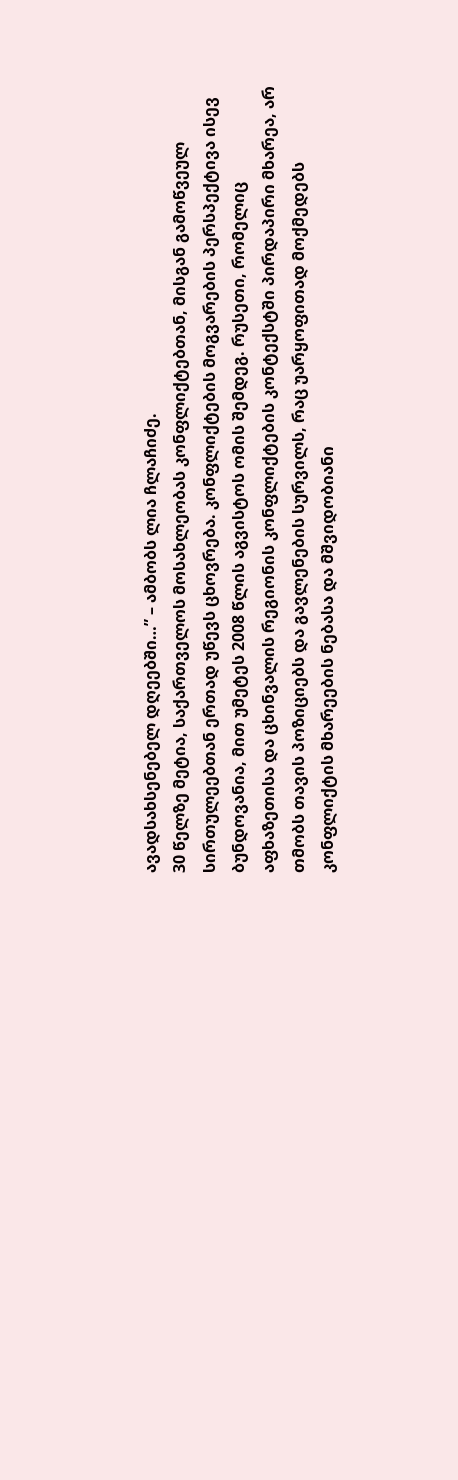ავადსახსენებელ დღეებში…” – ამბობს ლია ჩლაჩიძე.
30 წელზე მეტია, საქართველოს მოსახლეობას კონფლიქტებთან, მისგან გამოწვეულ სირთულეებთან ერთად უწევს ცხოვრება. კონფლიქტების მოგვარების პერსპექტივა ისევ ბუნდოვანია, მით უმეტეს 2008 წლის აგვისტოს ომის შემდეგ. რუსეთი, რომელიც აფხაზეთისა და ცხინვალის რეგიონის კონფლიქტების კონტექსტში პირდაპირი მხარეა, არ თმობს თავის პოზიციებს და გავლენების სურვილს, რაც უარყოფითად მოქმედებს კონფლიქტის მხარეების ნებასა და მშვიდობიანი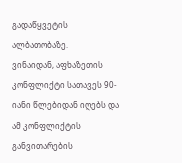გადაწყვეტის ალბათობაზე.
ვინაიდან, აფხაზეთის კონფლიქტი სათავეს 90-იანი წლებიდან იღებს და ამ კონფლიქტის განვითარების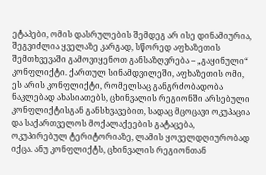ეტაპები, ომის დასრულების შემდეგ არ ისე დინამიურია, შეგვიძლია ყველაზე კარგად, სწორედ აფხაზეთის შემთხვევაში გამოვიყენოთ განსაზღვრება – „გაყინული“ კონფლიქტი. ქართულ სინამდვილეში, აფხაზეთის ომი, ეს არის კონფლიქტი, რომელსაც განგრძობადობა ნაკლებად ახასიათებს, ცხინვალის რეგიონში არსებული კონფლიქტისგან განსხვავებით, სადაც მცოცავი ოკუპაცია და საქართველოს მოქალაქეების გატაცება, ოკუპირებულ ტერიტორიაზე, ლამის ყოველდღიურობად იქცა. ანუ კონფლიქტს, ცხინვალის რეგიონთან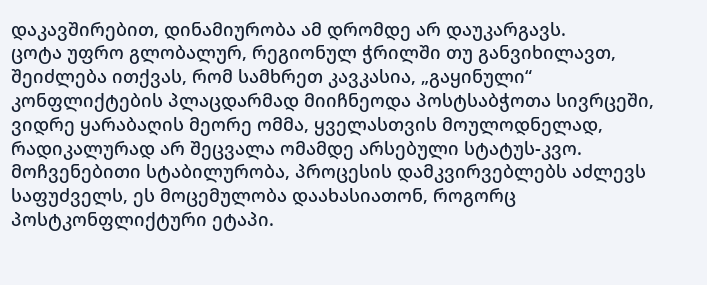დაკავშირებით, დინამიურობა ამ დრომდე არ დაუკარგავს.
ცოტა უფრო გლობალურ, რეგიონულ ჭრილში თუ განვიხილავთ, შეიძლება ითქვას, რომ სამხრეთ კავკასია, „გაყინული“ კონფლიქტების პლაცდარმად მიიჩნეოდა პოსტსაბჭოთა სივრცეში, ვიდრე ყარაბაღის მეორე ომმა, ყველასთვის მოულოდნელად, რადიკალურად არ შეცვალა ომამდე არსებული სტატუს-კვო.
მოჩვენებითი სტაბილურობა, პროცესის დამკვირვებლებს აძლევს საფუძველს, ეს მოცემულობა დაახასიათონ, როგორც პოსტკონფლიქტური ეტაპი.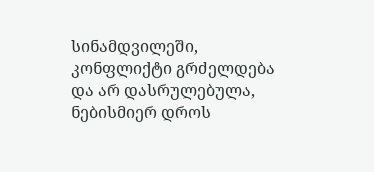სინამდვილეში, კონფლიქტი გრძელდება და არ დასრულებულა, ნებისმიერ დროს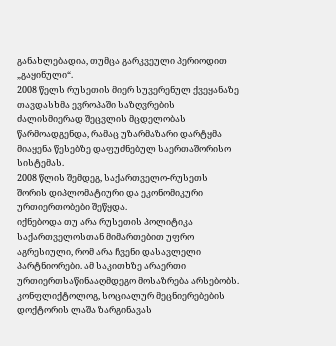განახლებადია, თუმცა გარკვეული პერიოდით „გაყინული“.
2008 წელს რუსეთის მიერ სუვერენულ ქვეყანაზე თავდასხმა ევროპაში საზღვრების ძალისმიერად შეცვლის მცდელობას წარმოადგენდა, რამაც უზარმაზარი დარტყმა მიაყენა წესებზე დაფუძნებულ საერთაშორისო სისტემას.
2008 წლის შემდეგ, საქართველო-რუსეთს შორის დიპლომატიური და ეკონომიკური ურთიერთობები შეწყდა.
იქნებოდა თუ არა რუსეთის პოლიტიკა საქართველოსთან მიმართებით უფრო აგრესიული, რომ არა ჩვენი დასავლელი პარტნიორები. ამ საკითხზე არაერთი ურთიერთსაწინააღმდეგო მოსაზრება არსებობს.
კონფლიქტოლოგ, სოციალურ მეცნიერებების დოქტორის ლაშა ზარგინავას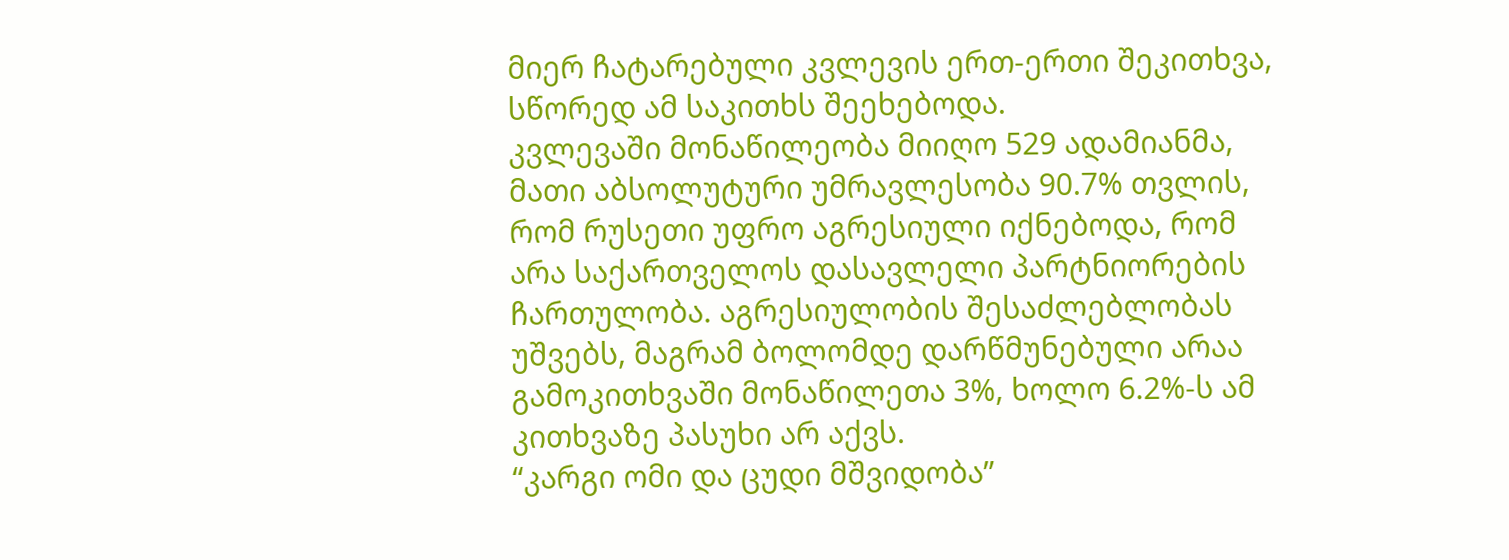მიერ ჩატარებული კვლევის ერთ-ერთი შეკითხვა, სწორედ ამ საკითხს შეეხებოდა.
კვლევაში მონაწილეობა მიიღო 529 ადამიანმა, მათი აბსოლუტური უმრავლესობა 90.7% თვლის, რომ რუსეთი უფრო აგრესიული იქნებოდა, რომ არა საქართველოს დასავლელი პარტნიორების ჩართულობა. აგრესიულობის შესაძლებლობას უშვებს, მაგრამ ბოლომდე დარწმუნებული არაა გამოკითხვაში მონაწილეთა 3%, ხოლო 6.2%-ს ამ კითხვაზე პასუხი არ აქვს.
“კარგი ომი და ცუდი მშვიდობა”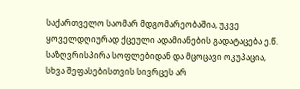საქართველო საომარ მდგომარეობაშია, უკვე ყოველდღიურად ქცეული ადამიანების გადატაცება ე.წ. საზღვრისპირა სოფლებიდან და მცოცავი ოკუპაცია, სხვა შეფასებისთვის სივრცეს არ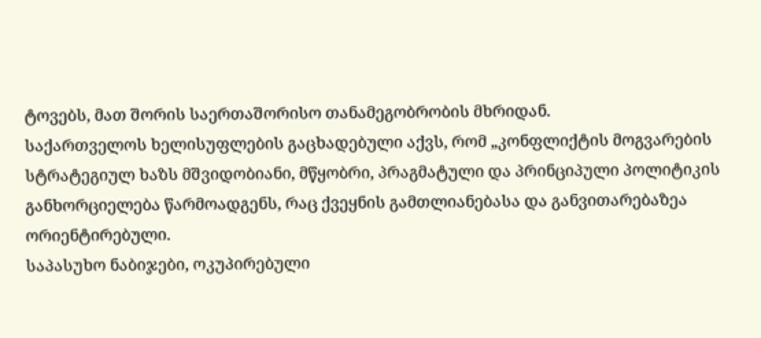ტოვებს, მათ შორის საერთაშორისო თანამეგობრობის მხრიდან.
საქართველოს ხელისუფლების გაცხადებული აქვს, რომ „კონფლიქტის მოგვარების სტრატეგიულ ხაზს მშვიდობიანი, მწყობრი, პრაგმატული და პრინციპული პოლიტიკის განხორციელება წარმოადგენს, რაც ქვეყნის გამთლიანებასა და განვითარებაზეა ორიენტირებული.
საპასუხო ნაბიჯები, ოკუპირებული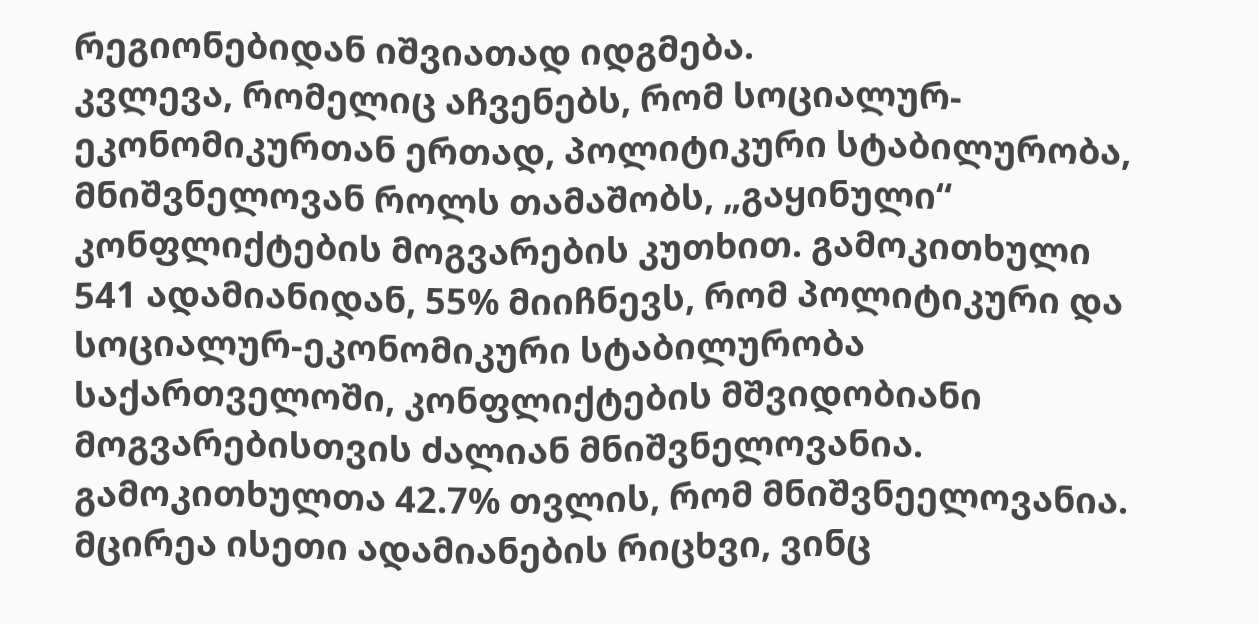რეგიონებიდან იშვიათად იდგმება.
კვლევა, რომელიც აჩვენებს, რომ სოციალურ-ეკონომიკურთან ერთად, პოლიტიკური სტაბილურობა, მნიშვნელოვან როლს თამაშობს, „გაყინული“ კონფლიქტების მოგვარების კუთხით. გამოკითხული 541 ადამიანიდან, 55% მიიჩნევს, რომ პოლიტიკური და სოციალურ-ეკონომიკური სტაბილურობა საქართველოში, კონფლიქტების მშვიდობიანი მოგვარებისთვის ძალიან მნიშვნელოვანია. გამოკითხულთა 42.7% თვლის, რომ მნიშვნეელოვანია. მცირეა ისეთი ადამიანების რიცხვი, ვინც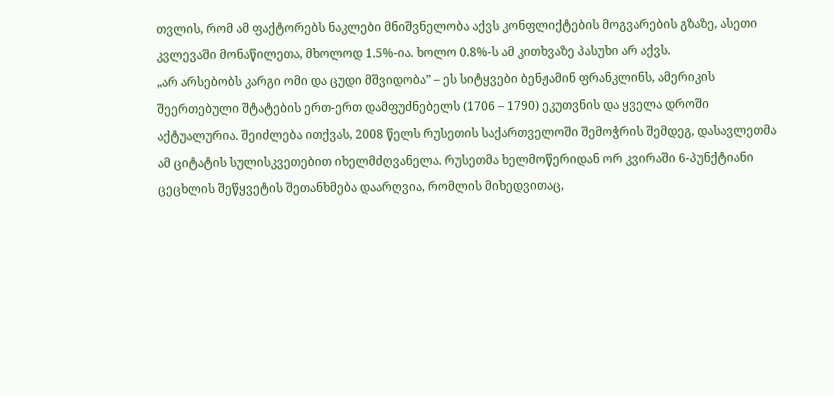თვლის, რომ ამ ფაქტორებს ნაკლები მნიშვნელობა აქვს კონფლიქტების მოგვარების გზაზე, ასეთი კვლევაში მონაწილეთა, მხოლოდ 1.5%-ია. ხოლო 0.8%-ს ამ კითხვაზე პასუხი არ აქვს.
„არ არსებობს კარგი ომი და ცუდი მშვიდობა” – ეს სიტყვები ბენჟამინ ფრანკლინს, ამერიკის შეერთებული შტატების ერთ-ერთ დამფუძნებელს (1706 – 1790) ეკუთვნის და ყველა დროში აქტუალურია. შეიძლება ითქვას, 2008 წელს რუსეთის საქართველოში შემოჭრის შემდეგ, დასავლეთმა ამ ციტატის სულისკვეთებით იხელმძღვანელა. რუსეთმა ხელმოწერიდან ორ კვირაში 6-პუნქტიანი ცეცხლის შეწყვეტის შეთანხმება დაარღვია, რომლის მიხედვითაც,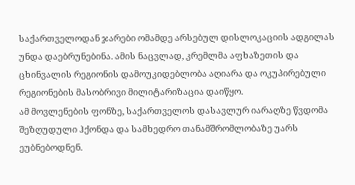საქართველოდან ჯარები ომამდე არსებულ დისლოკაციის ადგილას უნდა დაებრუნებინა. ამის ნაცვლად, კრემლმა აფხაზეთის და ცხინვალის რეგიონის დამოუკიდებლობა აღიარა და ოკუპირებული რეგიონების მასობრივი მილიტარიზაცია დაიწყო.
ამ მოვლენების ფონზე, საქართველოს დასავლურ იარაღზე წვდომა შეზღუდული ჰქონდა და სამხედრო თანამშრომლობაზე უარს ეუბნებოდნენ.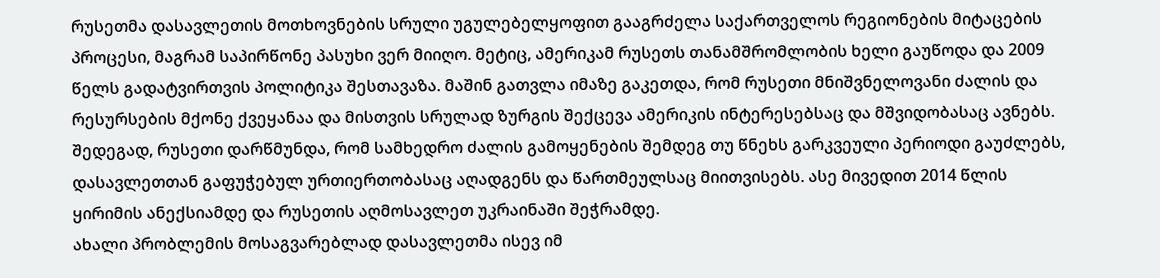რუსეთმა დასავლეთის მოთხოვნების სრული უგულებელყოფით გააგრძელა საქართველოს რეგიონების მიტაცების პროცესი, მაგრამ საპირწონე პასუხი ვერ მიიღო. მეტიც, ამერიკამ რუსეთს თანამშრომლობის ხელი გაუწოდა და 2009 წელს გადატვირთვის პოლიტიკა შესთავაზა. მაშინ გათვლა იმაზე გაკეთდა, რომ რუსეთი მნიშვნელოვანი ძალის და რესურსების მქონე ქვეყანაა და მისთვის სრულად ზურგის შექცევა ამერიკის ინტერესებსაც და მშვიდობასაც ავნებს.
შედეგად, რუსეთი დარწმუნდა, რომ სამხედრო ძალის გამოყენების შემდეგ თუ წნეხს გარკვეული პერიოდი გაუძლებს, დასავლეთთან გაფუჭებულ ურთიერთობასაც აღადგენს და წართმეულსაც მიითვისებს. ასე მივედით 2014 წლის ყირიმის ანექსიამდე და რუსეთის აღმოსავლეთ უკრაინაში შეჭრამდე.
ახალი პრობლემის მოსაგვარებლად დასავლეთმა ისევ იმ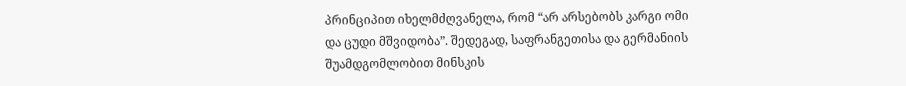პრინციპით იხელმძღვანელა, რომ “არ არსებობს კარგი ომი და ცუდი მშვიდობა”. შედეგად, საფრანგეთისა და გერმანიის შუამდგომლობით მინსკის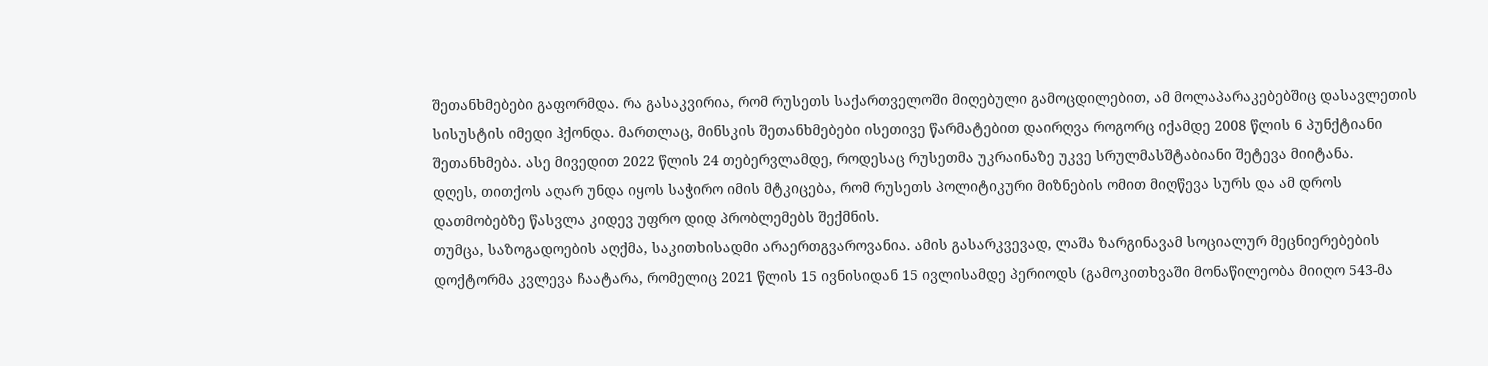შეთანხმებები გაფორმდა. რა გასაკვირია, რომ რუსეთს საქართველოში მიღებული გამოცდილებით, ამ მოლაპარაკებებშიც დასავლეთის სისუსტის იმედი ჰქონდა. მართლაც, მინსკის შეთანხმებები ისეთივე წარმატებით დაირღვა როგორც იქამდე 2008 წლის 6 პუნქტიანი შეთანხმება. ასე მივედით 2022 წლის 24 თებერვლამდე, როდესაც რუსეთმა უკრაინაზე უკვე სრულმასშტაბიანი შეტევა მიიტანა.
დღეს, თითქოს აღარ უნდა იყოს საჭირო იმის მტკიცება, რომ რუსეთს პოლიტიკური მიზნების ომით მიღწევა სურს და ამ დროს დათმობებზე წასვლა კიდევ უფრო დიდ პრობლემებს შექმნის.
თუმცა, საზოგადოების აღქმა, საკითხისადმი არაერთგვაროვანია. ამის გასარკვევად, ლაშა ზარგინავამ სოციალურ მეცნიერებების დოქტორმა კვლევა ჩაატარა, რომელიც 2021 წლის 15 ივნისიდან 15 ივლისამდე პერიოდს (გამოკითხვაში მონაწილეობა მიიღო 543-მა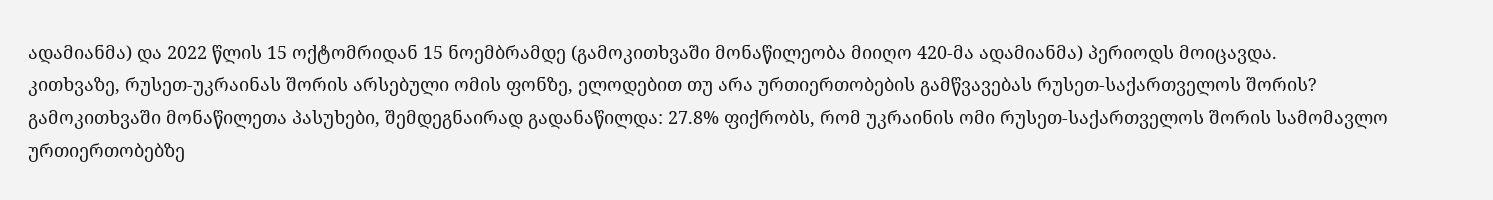ადამიანმა) და 2022 წლის 15 ოქტომრიდან 15 ნოემბრამდე (გამოკითხვაში მონაწილეობა მიიღო 420-მა ადამიანმა) პერიოდს მოიცავდა.
კითხვაზე, რუსეთ-უკრაინას შორის არსებული ომის ფონზე, ელოდებით თუ არა ურთიერთობების გამწვავებას რუსეთ-საქართველოს შორის? გამოკითხვაში მონაწილეთა პასუხები, შემდეგნაირად გადანაწილდა: 27.8% ფიქრობს, რომ უკრაინის ომი რუსეთ-საქართველოს შორის სამომავლო ურთიერთობებზე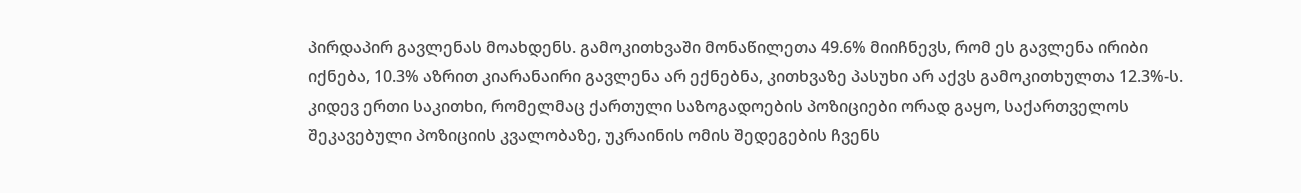პირდაპირ გავლენას მოახდენს. გამოკითხვაში მონაწილეთა 49.6% მიიჩნევს, რომ ეს გავლენა ირიბი იქნება, 10.3% აზრით კიარანაირი გავლენა არ ექნებნა, კითხვაზე პასუხი არ აქვს გამოკითხულთა 12.3%-ს.
კიდევ ერთი საკითხი, რომელმაც ქართული საზოგადოების პოზიციები ორად გაყო, საქართველოს შეკავებული პოზიციის კვალობაზე, უკრაინის ომის შედეგების ჩვენს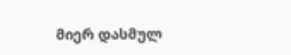მიერ დასმულ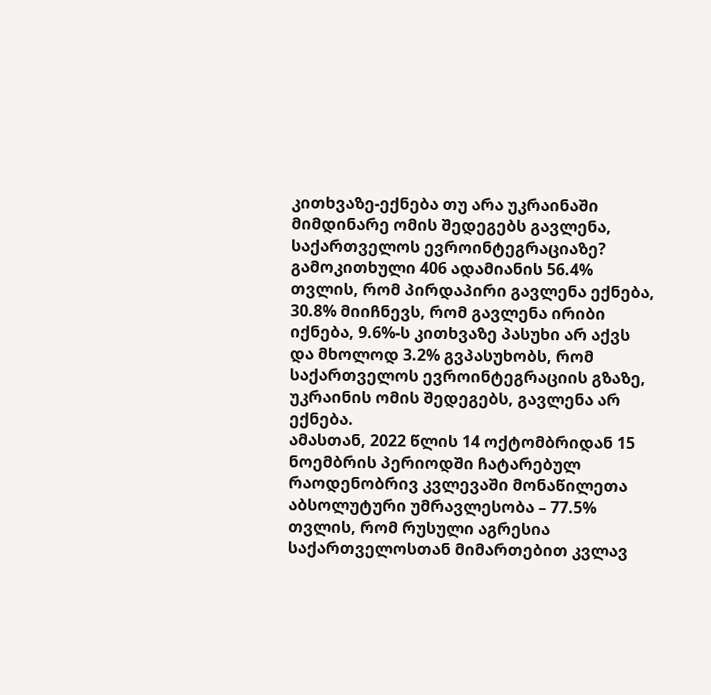კითხვაზე-ექნება თუ არა უკრაინაში მიმდინარე ომის შედეგებს გავლენა, საქართველოს ევროინტეგრაციაზე? გამოკითხული 406 ადამიანის 56.4% თვლის, რომ პირდაპირი გავლენა ექნება, 30.8% მიიჩნევს, რომ გავლენა ირიბი იქნება, 9.6%-ს კითხვაზე პასუხი არ აქვს და მხოლოდ 3.2% გვპასუხობს, რომ საქართველოს ევროინტეგრაციის გზაზე, უკრაინის ომის შედეგებს, გავლენა არ ექნება.
ამასთან, 2022 წლის 14 ოქტომბრიდან 15 ნოემბრის პერიოდში ჩატარებულ რაოდენობრივ კვლევაში მონაწილეთა აბსოლუტური უმრავლესობა – 77.5% თვლის, რომ რუსული აგრესია საქართველოსთან მიმართებით კვლავ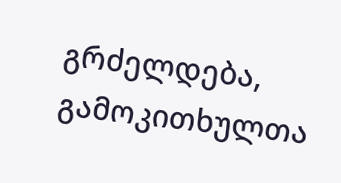გრძელდება, გამოკითხულთა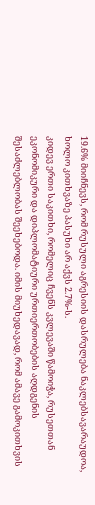19.6% მიიჩნევს, რომ რუსული აგრესიის დასრულება ნაკლებსავარაუდოა, ხოლო კითხვაზე პასუხი არ აქვს 2.7%-ს.
კიდევ ერთი საკითხი, რომელიც ჩვენს კვლევაში წამოიჭა, რუსეთთან ეკონომიკური და დიპლომატიური ურთიერთობების აღდგენის შესაძლებლობას შეეხებოდა. იმის მიუხედავად, რომ ამავე გამოკითხვის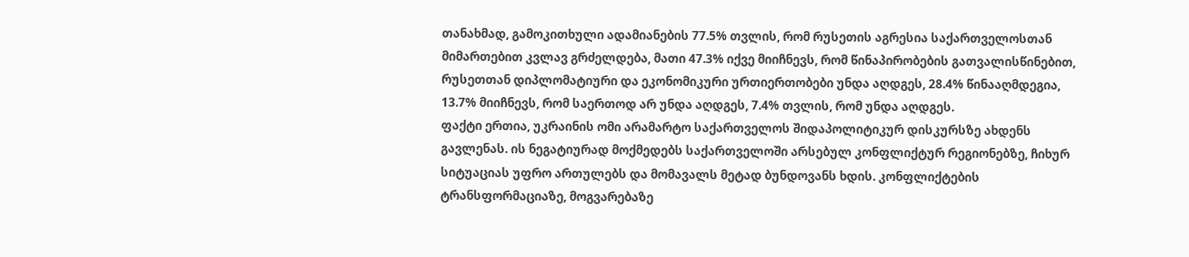თანახმად, გამოკითხული ადამიანების 77.5% თვლის, რომ რუსეთის აგრესია საქართველოსთან მიმართებით კვლავ გრძელდება, მათი 47.3% იქვე მიიჩნევს, რომ წინაპირობების გათვალისწინებით, რუსეთთან დიპლომატიური და ეკონომიკური ურთიერთობები უნდა აღდგეს, 28.4% წინააღმდეგია, 13.7% მიიჩნევს, რომ საერთოდ არ უნდა აღდგეს, 7.4% თვლის, რომ უნდა აღდგეს.
ფაქტი ერთია, უკრაინის ომი არამარტო საქართველოს შიდაპოლიტიკურ დისკურსზე ახდენს გავლენას. ის ნეგატიურად მოქმედებს საქართველოში არსებულ კონფლიქტურ რეგიონებზე, ჩიხურ სიტუაციას უფრო ართულებს და მომავალს მეტად ბუნდოვანს ხდის. კონფლიქტების ტრანსფორმაციაზე, მოგვარებაზე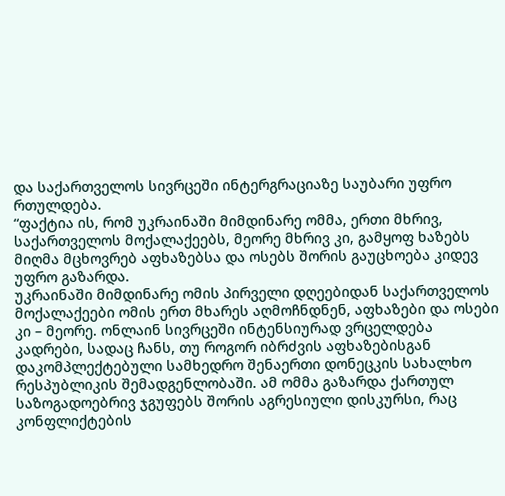და საქართველოს სივრცეში ინტერგრაციაზე საუბარი უფრო რთულდება.
“ფაქტია ის, რომ უკრაინაში მიმდინარე ომმა, ერთი მხრივ, საქართველოს მოქალაქეებს, მეორე მხრივ კი, გამყოფ ხაზებს მიღმა მცხოვრებ აფხაზებსა და ოსებს შორის გაუცხოება კიდევ უფრო გაზარდა.
უკრაინაში მიმდინარე ომის პირველი დღეებიდან საქართველოს მოქალაქეები ომის ერთ მხარეს აღმოჩნდნენ, აფხაზები და ოსები კი – მეორე. ონლაინ სივრცეში ინტენსიურად ვრცელდება კადრები, სადაც ჩანს, თუ როგორ იბრძვის აფხაზებისგან დაკომპლექტებული სამხედრო შენაერთი დონეცკის სახალხო რესპუბლიკის შემადგენლობაში. ამ ომმა გაზარდა ქართულ საზოგადოებრივ ჯგუფებს შორის აგრესიული დისკურსი, რაც კონფლიქტების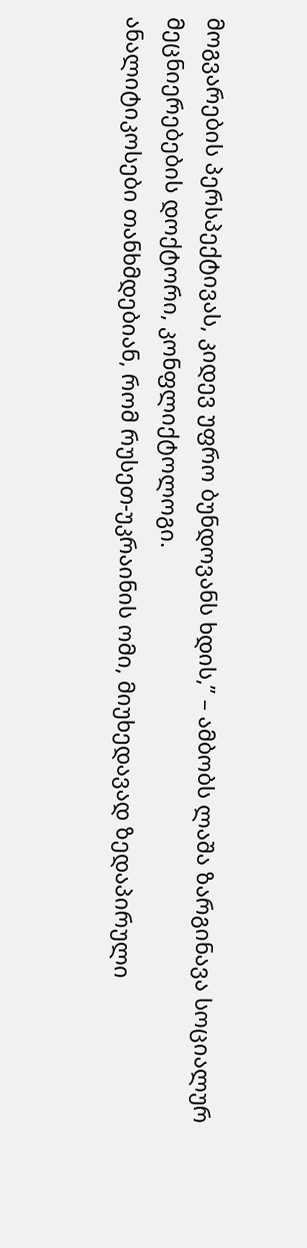მოგვარების პერსპექტივას, კიდევ უფრო ბუნდოვანს ხდის,” – ამბობს ლაშა ზარგინავა სოციალურ მეცნიერებების დოქტორი, კონფლიქტოლოგი.
ანალიტიკოსები თანხმდებიან, რომ რუსეთ-უკრაინის ომი, მიუხედავად ზედაპირული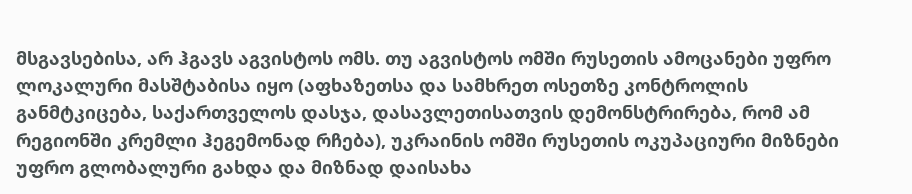მსგავსებისა, არ ჰგავს აგვისტოს ომს. თუ აგვისტოს ომში რუსეთის ამოცანები უფრო ლოკალური მასშტაბისა იყო (აფხაზეთსა და სამხრეთ ოსეთზე კონტროლის განმტკიცება, საქართველოს დასჯა, დასავლეთისათვის დემონსტრირება, რომ ამ რეგიონში კრემლი ჰეგემონად რჩება), უკრაინის ომში რუსეთის ოკუპაციური მიზნები უფრო გლობალური გახდა და მიზნად დაისახა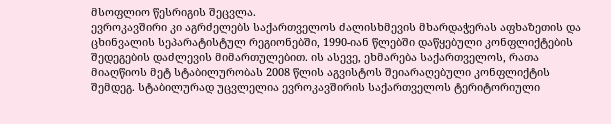მსოფლიო წესრიგის შეცვლა.
ევროკავშირი კი აგრძელებს საქართველოს ძალისხმევის მხარდაჭერას აფხაზეთის და ცხინვალის სეპარატისტულ რეგიონებში, 1990-იან წლებში დაწყებული კონფლიქტების შედეგების დაძლევის მიმართულებით. ის ასევე, ეხმარება საქართველოს, რათა მიაღწიოს მეტ სტაბილურობას 2008 წლის აგვისტოს შეიარაღებული კონფლიქტის შემდეგ. სტაბილურად უცვლელია ევროკავშირის საქართველოს ტერიტორიული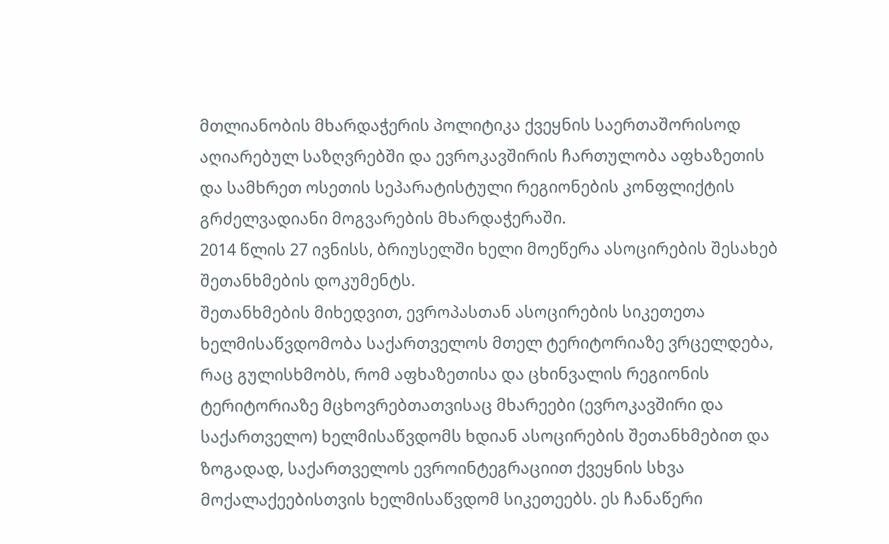მთლიანობის მხარდაჭერის პოლიტიკა ქვეყნის საერთაშორისოდ აღიარებულ საზღვრებში და ევროკავშირის ჩართულობა აფხაზეთის და სამხრეთ ოსეთის სეპარატისტული რეგიონების კონფლიქტის გრძელვადიანი მოგვარების მხარდაჭერაში.
2014 წლის 27 ივნისს, ბრიუსელში ხელი მოეწერა ასოცირების შესახებ შეთანხმების დოკუმენტს.
შეთანხმების მიხედვით, ევროპასთან ასოცირების სიკეთეთა ხელმისაწვდომობა საქართველოს მთელ ტერიტორიაზე ვრცელდება, რაც გულისხმობს, რომ აფხაზეთისა და ცხინვალის რეგიონის ტერიტორიაზე მცხოვრებთათვისაც მხარეები (ევროკავშირი და საქართველო) ხელმისაწვდომს ხდიან ასოცირების შეთანხმებით და ზოგადად, საქართველოს ევროინტეგრაციით ქვეყნის სხვა მოქალაქეებისთვის ხელმისაწვდომ სიკეთეებს. ეს ჩანაწერი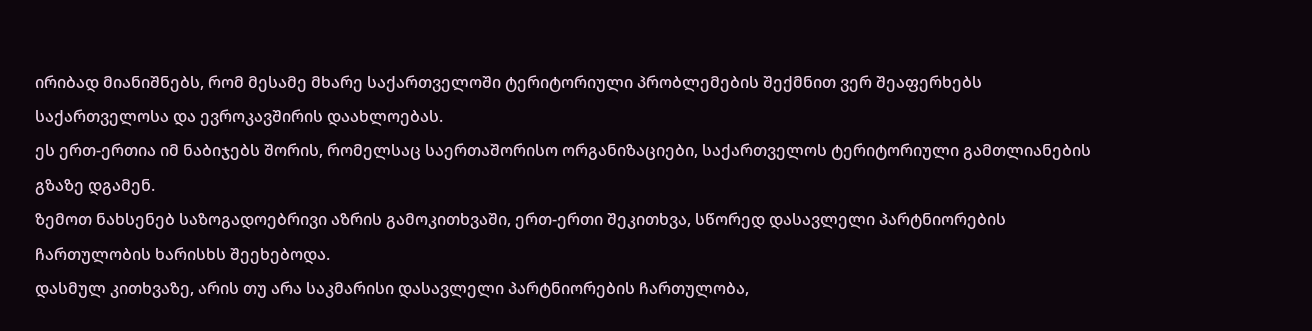ირიბად მიანიშნებს, რომ მესამე მხარე საქართველოში ტერიტორიული პრობლემების შექმნით ვერ შეაფერხებს საქართველოსა და ევროკავშირის დაახლოებას.
ეს ერთ-ერთია იმ ნაბიჯებს შორის, რომელსაც საერთაშორისო ორგანიზაციები, საქართველოს ტერიტორიული გამთლიანების გზაზე დგამენ.
ზემოთ ნახსენებ საზოგადოებრივი აზრის გამოკითხვაში, ერთ-ერთი შეკითხვა, სწორედ დასავლელი პარტნიორების ჩართულობის ხარისხს შეეხებოდა.
დასმულ კითხვაზე, არის თუ არა საკმარისი დასავლელი პარტნიორების ჩართულობა,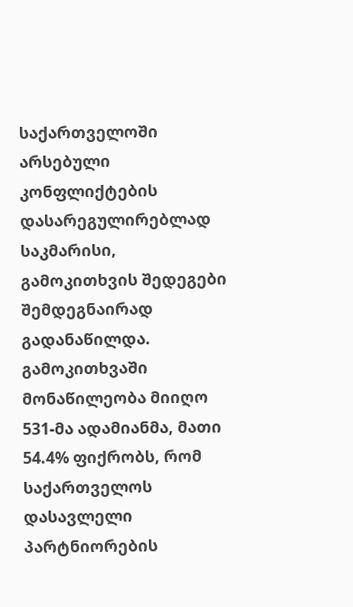საქართველოში არსებული კონფლიქტების დასარეგულირებლად საკმარისი, გამოკითხვის შედეგები შემდეგნაირად გადანაწილდა. გამოკითხვაში მონაწილეობა მიიღო 531-მა ადამიანმა, მათი 54.4% ფიქრობს, რომ საქართველოს დასავლელი პარტნიორების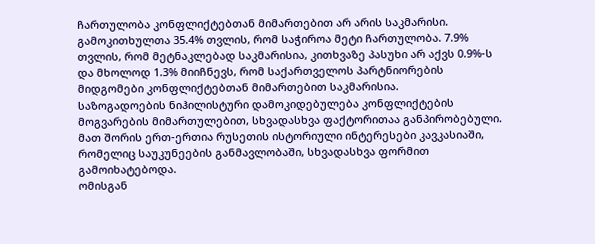ჩართულობა კონფლიქტებთან მიმართებით არ არის საკმარისი. გამოკითხულთა 35.4% თვლის, რომ საჭიროა მეტი ჩართულობა. 7.9% თვლის, რომ მეტნაკლებად საკმარისია, კითხვაზე პასუხი არ აქვს 0.9%-ს და მხოლოდ 1.3% მიიჩნევს, რომ საქართველოს პარტნიორების მიდგომები კონფლიქტებთან მიმართებით საკმარისია.
საზოგადოების ნიჰილისტური დამოკიდებულება კონფლიქტების მოგვარების მიმართულებით, სხვადასხვა ფაქტორითაა განპირობებული. მათ შორის ერთ-ერთია რუსეთის ისტორიული ინტერესები კავკასიაში, რომელიც საუკუნეების განმავლობაში, სხვადასხვა ფორმით გამოიხატებოდა.
ომისგან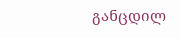განცდილ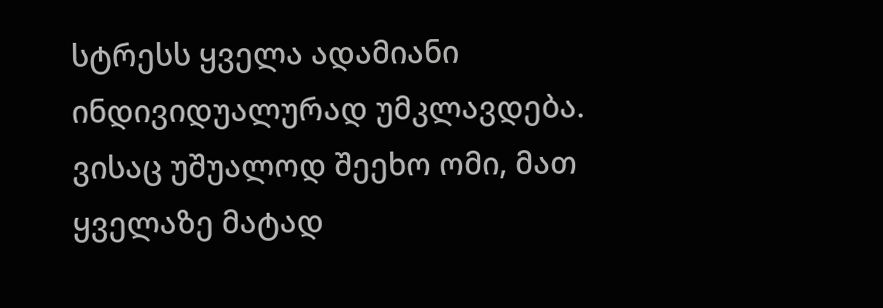სტრესს ყველა ადამიანი ინდივიდუალურად უმკლავდება. ვისაც უშუალოდ შეეხო ომი, მათ ყველაზე მატად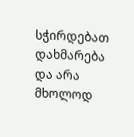სჭირდებათ დახმარება და არა მხოლოდ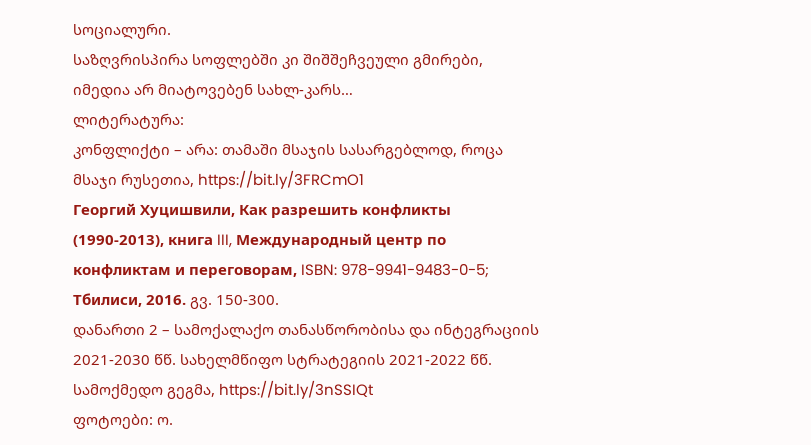სოციალური.
საზღვრისპირა სოფლებში კი შიშშეჩვეული გმირები, იმედია არ მიატოვებენ სახლ-კარს…
ლიტერატურა:
კონფლიქტი – არა: თამაში მსაჯის სასარგებლოდ, როცა მსაჯი რუსეთია, https://bit.ly/3FRCmO1
Георгий Хуцишвили, Как разрешить конфликты (1990-2013), книга III, Международный центр по конфликтам и переговорам, ISBN: 978-9941-9483-0-5; Тбилиси, 2016. გვ. 150-300.
დანართი 2 – სამოქალაქო თანასწორობისა და ინტეგრაციის 2021-2030 წწ. სახელმწიფო სტრატეგიის 2021-2022 წწ. სამოქმედო გეგმა, https://bit.ly/3nSSIQt
ფოტოები: ო.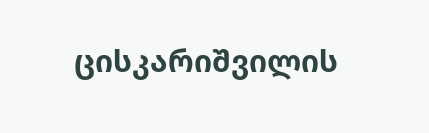ცისკარიშვილის